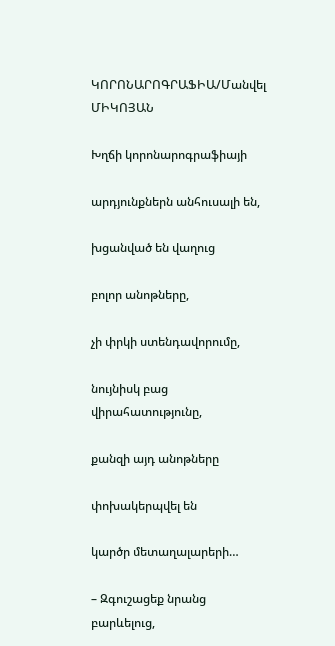ԿՈՐՈՆԱՐՈԳՐԱՖԻԱ/Մանվել ՄԻԿՈՅԱՆ

Խղճի կորոնարոգրաֆիայի

արդյունքներն անհուսալի են,

խցանված են վաղուց

բոլոր անոթները,

չի փրկի ստենդավորումը,

նույնիսկ բաց վիրահատությունը,

քանզի այդ անոթները

փոխակերպվել են

կարծր մետաղալարերի…

– Զգուշացեք նրանց բարևելուց,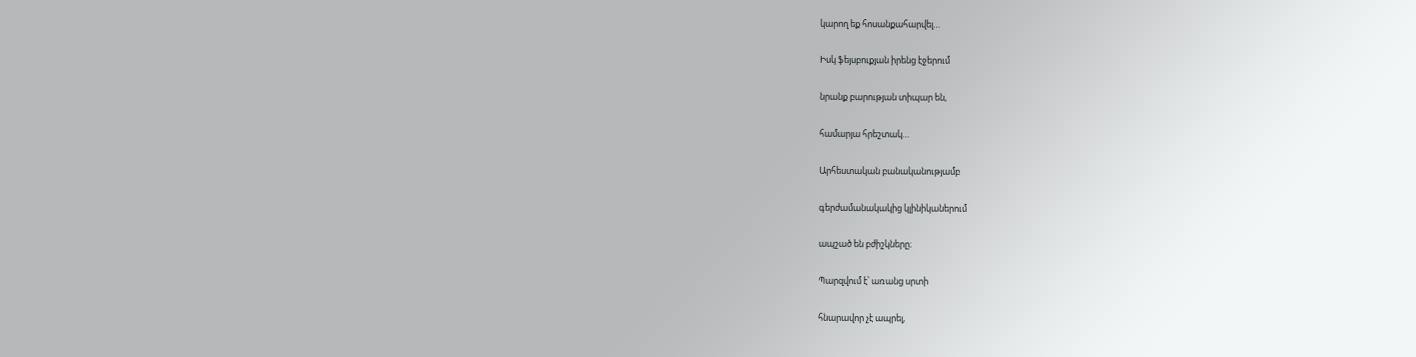կարող եք հոսանքահարվել…

Իսկ ֆեյսբուքյան իրենց էջերում

նրանք բարության տիպար են,

համարյա հրեշտակ…

Արհեստական բանականությամբ

գերժամանակակից կլինիկաներում

ապշած են բժիշկները։

Պարզվում է՝ առանց սրտի

հնարավոր չէ ապրել,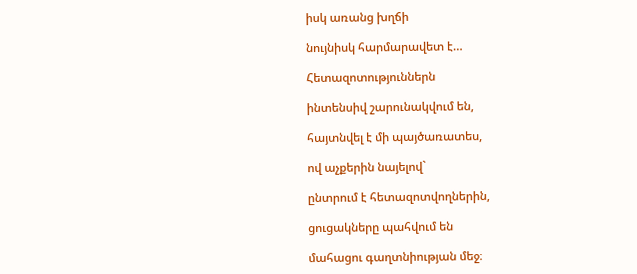իսկ առանց խղճի

նույնիսկ հարմարավետ է…

Հետազոտություններն

ինտենսիվ շարունակվում են,

հայտնվել է մի պայծառատես,

ով աչքերին նայելով`

ընտրում է հետազոտվողներին,

ցուցակները պահվում են

մահացու գաղտնիության մեջ։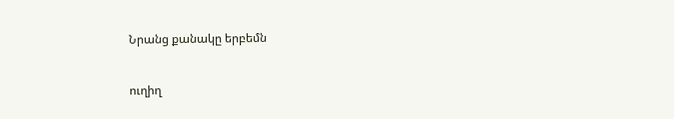Նրանց քանակը երբեմն

ուղիղ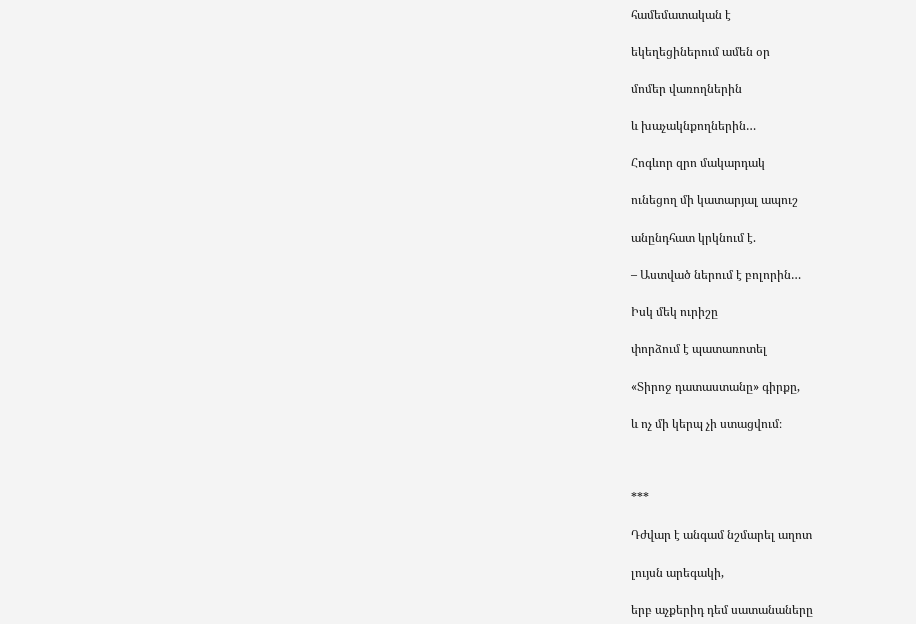համեմատական է

եկեղեցիներում ամեն օր

մոմեր վառողներին

և խաչակնքողներին…

Հոգևոր զրո մակարդակ

ունեցող մի կատարյալ ապուշ

անընդհատ կրկնում է.

– Աստված ներում է բոլորին…

Իսկ մեկ ուրիշը

փորձում է պատառոտել

«Տիրոջ դատաստանը» գիրքը,

և ոչ մի կերպ չի ստացվում։



***

Դժվար է անգամ նշմարել աղոտ

լույսն արեգակի,

երբ աչքերիդ դեմ սատանաները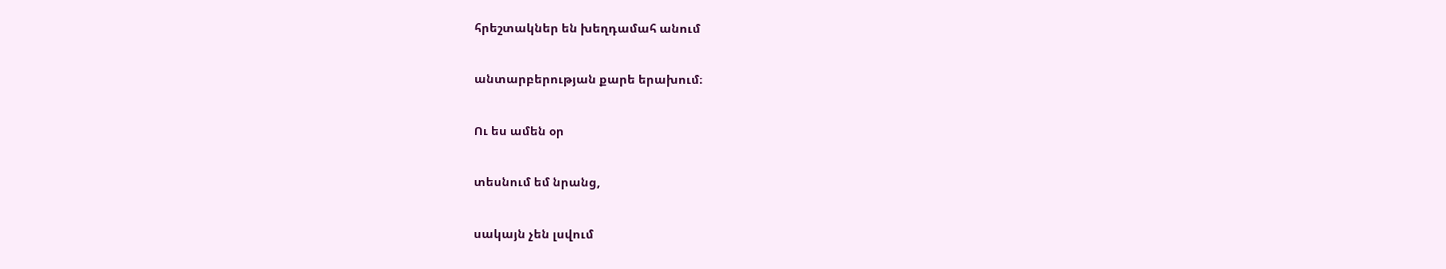հրեշտակներ են խեղդամահ անում

անտարբերության քարե երախում։

Ու ես ամեն օր

տեսնում եմ նրանց,

սակայն չեն լսվում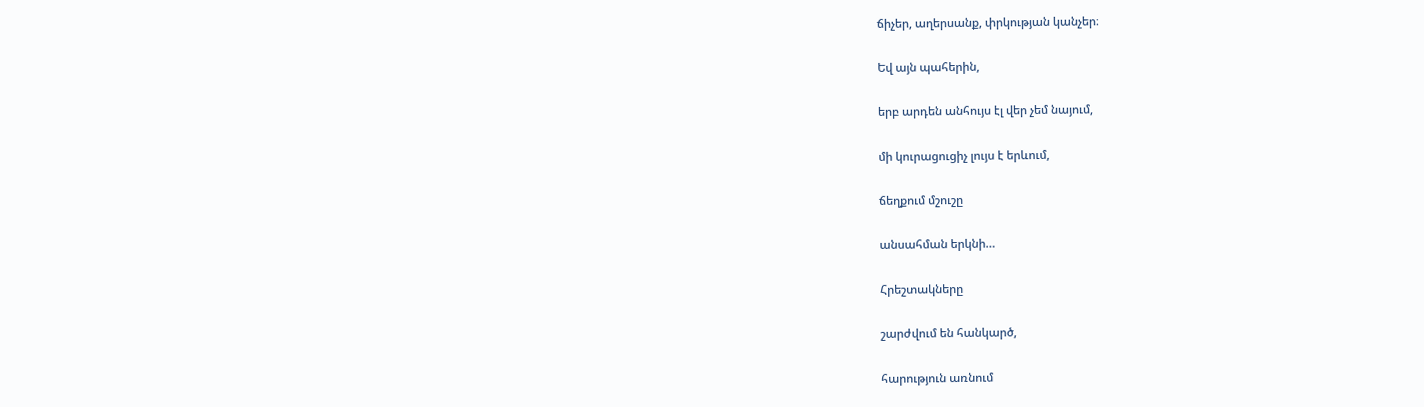ճիչեր, աղերսանք, փրկության կանչեր։

Եվ այն պահերին,

երբ արդեն անհույս էլ վեր չեմ նայում,

մի կուրացուցիչ լույս է երևում,

ճեղքում մշուշը

անսահման երկնի…

Հրեշտակները

շարժվում են հանկարծ,

հարություն առնում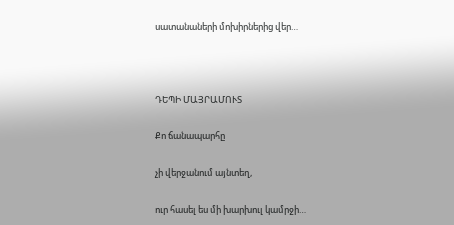սատանաների մոխիրներից վեր…



ԴԵՊԻ ՄԱՅՐԱՄՈՒՏ

Քո ճանապարհը

չի վերջանում այնտեղ,

ուր հասել ես մի խարխուլ կամրջի…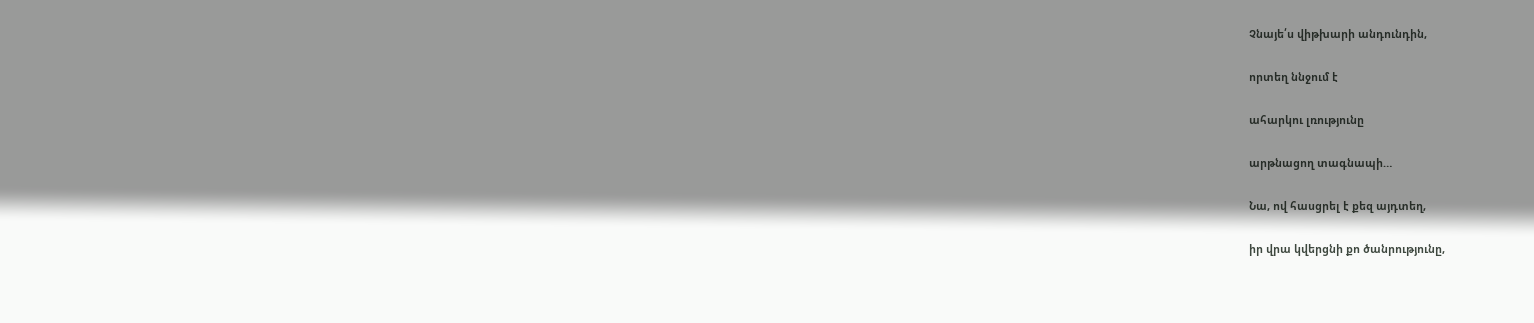Չնայե՛ս վիթխարի անդունդին,

որտեղ ննջում է

ահարկու լռությունը

արթնացող տագնապի…

Նա, ով հասցրել է քեզ այդտեղ,

իր վրա կվերցնի քո ծանրությունը,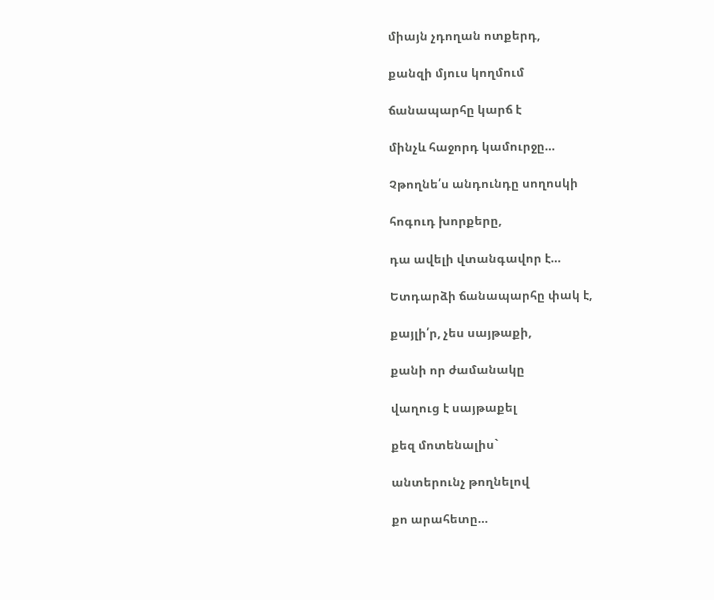միայն չդողան ոտքերդ,

քանզի մյուս կողմում

ճանապարհը կարճ է

մինչև հաջորդ կամուրջը…

Չթողնե՛ս անդունդը սողոսկի

հոգուդ խորքերը,

դա ավելի վտանգավոր է…

Ետդարձի ճանապարհը փակ է,

քայլի՛ր, չես սայթաքի,

քանի որ ժամանակը

վաղուց է սայթաքել

քեզ մոտենալիս`

անտերունչ թողնելով

քո արահետը…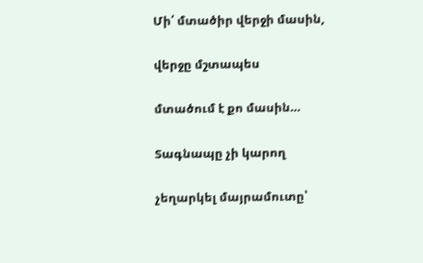Մի՛ մտածիր վերջի մասին,

վերջը մշտապես

մտածում է քո մասին…

Տագնապը չի կարող

չեղարկել մայրամուտը՝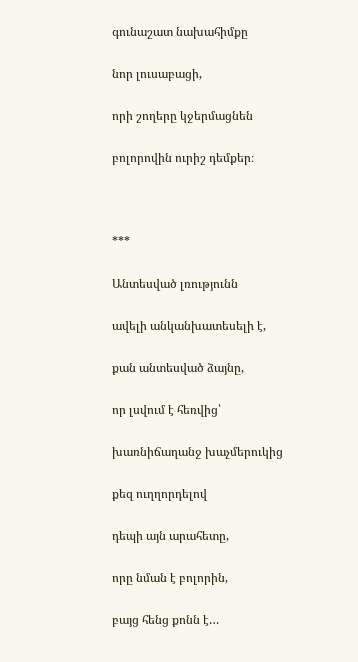գունաշատ նախահիմքը

նոր լուսաբացի,

որի շողերը կջերմացնեն

բոլորովին ուրիշ դեմքեր։



***

Անտեսված լռությունն

ավելի անկանխատեսելի է,

քան անտեսված ձայնը,

որ լսվում է հեռվից՝

խառնիճաղանջ խաչմերուկից

քեզ ուղղորդելով

դեպի այն արահետը,

որը նման է բոլորին,

բայց հենց քոնն է…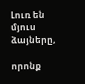Լուռ են մյուս ձայները,

որոնք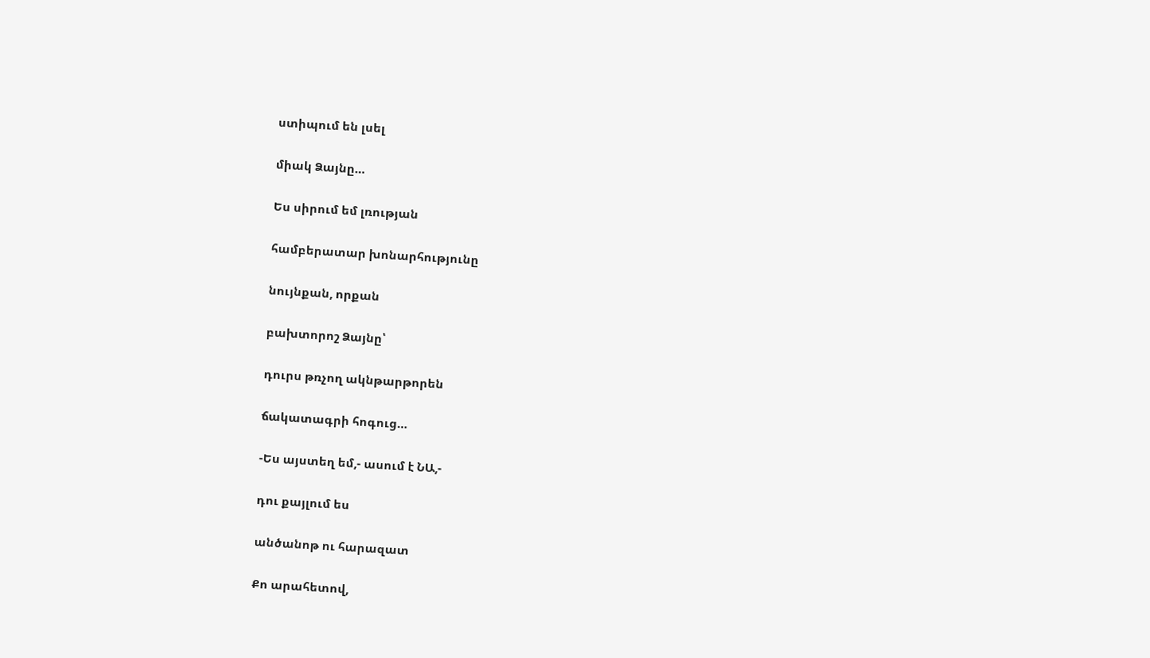ստիպում են լսել

միակ Ձայնը…

Ես սիրում եմ լռության

համբերատար խոնարհությունը

նույնքան, որքան

բախտորոշ Ձայնը՝

դուրս թռչող ակնթարթորեն

ճակատագրի հոգուց…

-Ես այստեղ եմ,- ասում է ՆԱ,-

դու քայլում ես

անծանոթ ու հարազատ

Քո արահետով,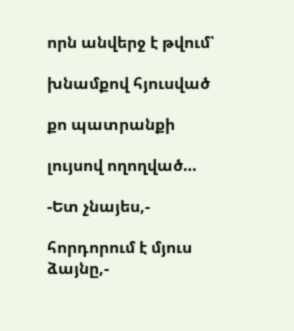որն անվերջ է թվում՝

խնամքով հյուսված

քո պատրանքի

լույսով ողողված…

-Ետ չնայես,-

հորդորում է մյուս ձայնը,-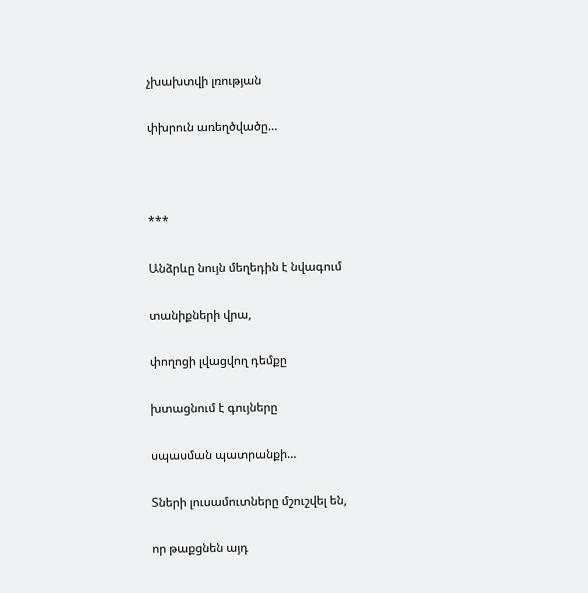չխախտվի լռության

փխրուն առեղծվածը…



***

Անձրևը նույն մեղեդին է նվագում

տանիքների վրա,

փողոցի լվացվող դեմքը

խտացնում է գույները

սպասման պատրանքի…

Տների լուսամուտները մշուշվել են,

որ թաքցնեն այդ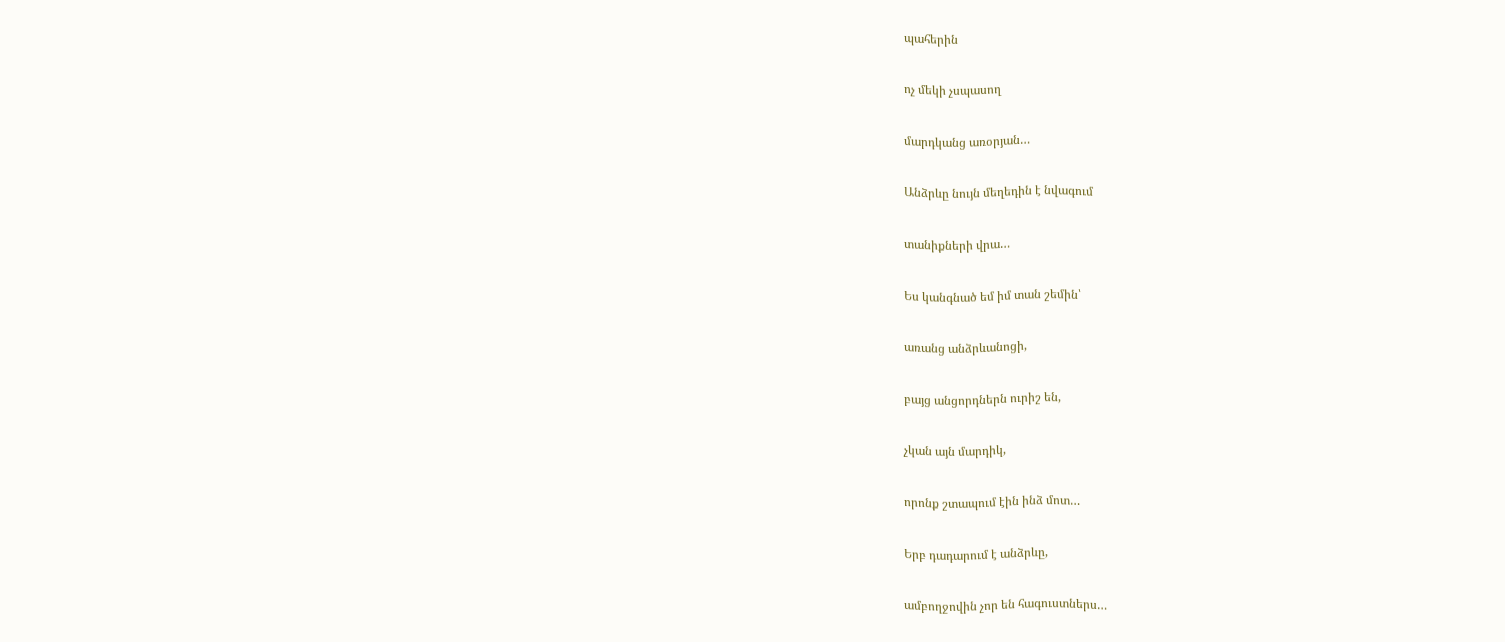պահերին

ոչ մեկի չսպասող

մարդկանց առօրյան…

Անձրևը նույն մեղեդին է նվագում

տանիքների վրա…

Ես կանգնած եմ իմ տան շեմին՝

առանց անձրևանոցի,

բայց անցորդներն ուրիշ են,

չկան այն մարդիկ,

որոնք շտապում էին ինձ մոտ…

Երբ դադարում է անձրևը,

ամբողջովին չոր են հագուստներս…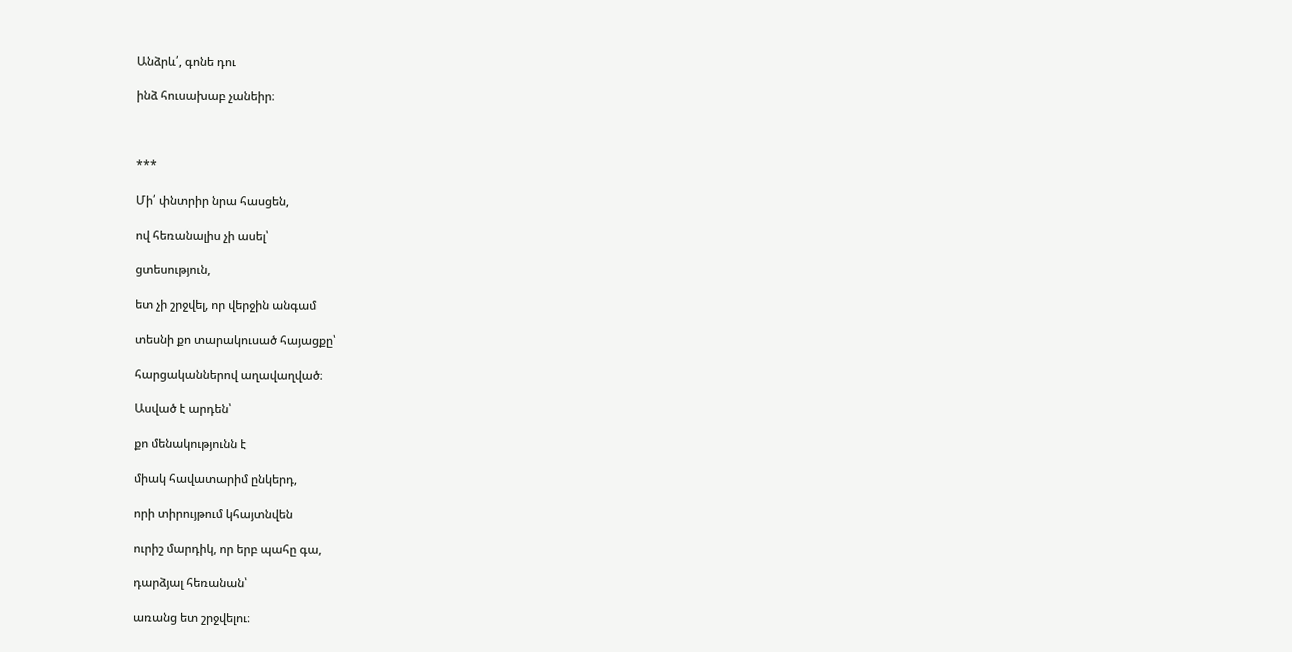Անձրև՛, գոնե դու

ինձ հուսախաբ չանեիր։



***

Մի՛ փնտրիր նրա հասցեն,

ով հեռանալիս չի ասել՝

ցտեսություն,

ետ չի շրջվել, որ վերջին անգամ

տեսնի քո տարակուսած հայացքը՝

հարցականներով աղավաղված։

Ասված է արդեն՝

քո մենակությունն է

միակ հավատարիմ ընկերդ,

որի տիրույթում կհայտնվեն

ուրիշ մարդիկ, որ երբ պահը գա,

դարձյալ հեռանան՝

առանց ետ շրջվելու։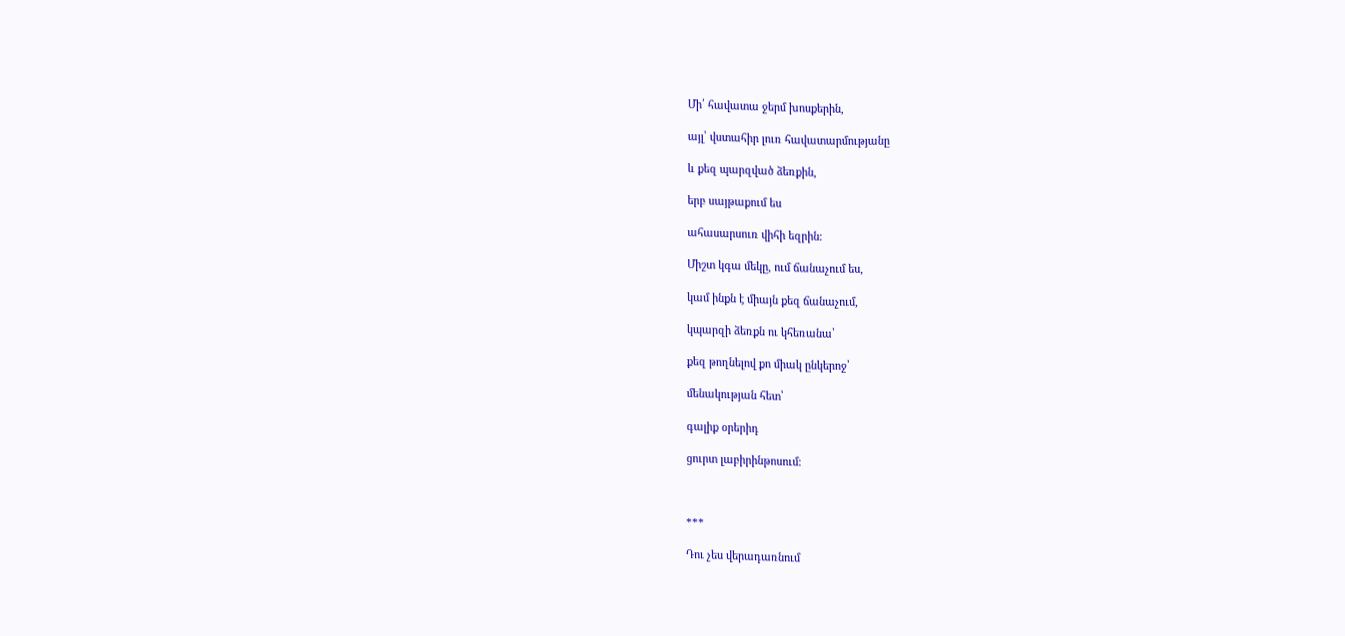Մի՛ հավատա ջերմ խոսքերին,

այլ՝ վստահիր լուռ հավատարմությանը

և քեզ պարզված ձեռքին,

երբ սայթաքում ես

ահասարսուռ վիհի եզրին։

Միշտ կգա մեկը, ում ճանաչում ես,

կամ ինքն է միայն քեզ ճանաչում,

կպարզի ձեռքն ու կհեռանա՝

քեզ թողնելով քո միակ ընկերոջ՝

մենակության հետ՝

գալիք օրերիդ

ցուրտ լաբիրինթոսում։



***

Դու չես վերադառնում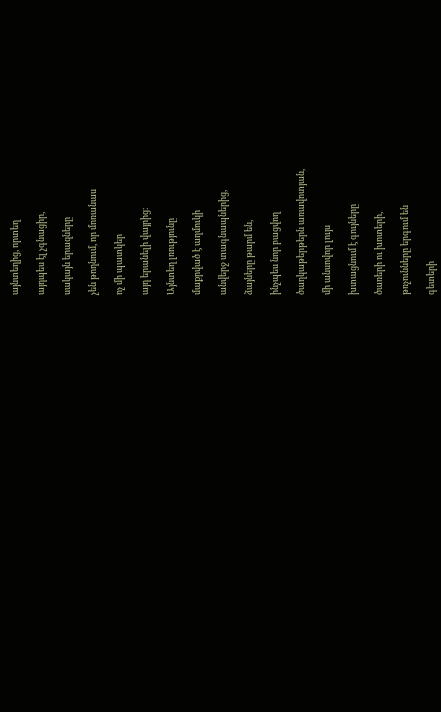այնտեղից, որտեղ

այդպես էլ չգնացիր,

սակայն երազները

չեն թողնում, որ մոռանաս

ոչ մի պատկեր

այդ երանելի վայրից։

Այնտեղ լռությունը

մաքրված է աղմուկի

անվերջ տագնապներից,

ձայները թարմ են,

ինչպես նոր բացվող

ծաղկաթերթերն առավոտյան,

մի անսովոր լույս

խտացնում է գույները

ծառերի ու խոտերի,

թռչունները երգում են

գետերի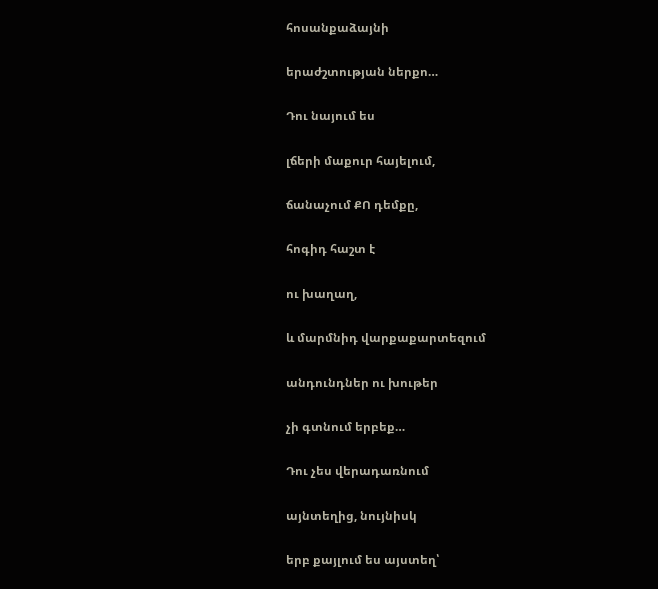հոսանքաձայնի

երաժշտության ներքո…

Դու նայում ես

լճերի մաքուր հայելում,

ճանաչում ՔՈ դեմքը,

հոգիդ հաշտ է

ու խաղաղ,

և մարմնիդ վարքաքարտեզում

անդունդներ ու խութեր

չի գտնում երբեք…

Դու չես վերադառնում

այնտեղից, նույնիսկ

երբ քայլում ես այստեղ՝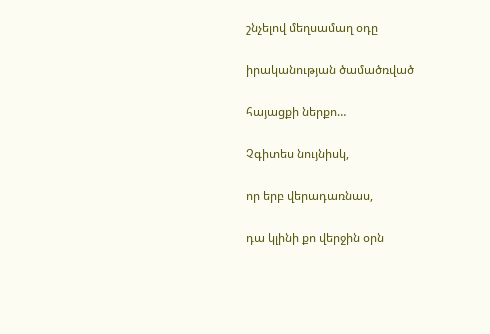շնչելով մեղսամաղ օդը

իրականության ծամածռված

հայացքի ներքո…

Չգիտես նույնիսկ,

որ երբ վերադառնաս,

դա կլինի քո վերջին օրն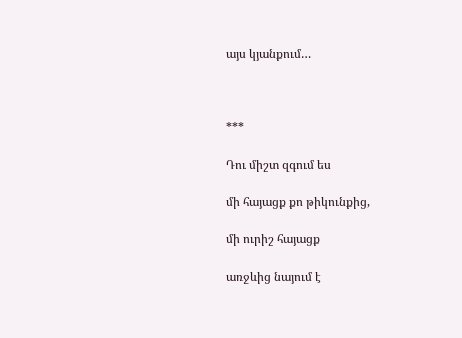այս կյանքում…



***

Դու միշտ զգում ես

մի հայացք քո թիկունքից,

մի ուրիշ հայացք

առջևից նայում է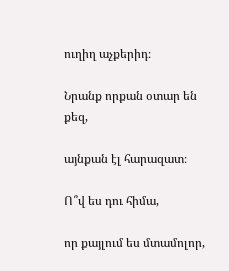ուղիղ աչքերիդ։

Նրանք որքան օտար են քեզ,

այնքան էլ հարազատ։

Ո՞վ ես դու հիմա,

որ քայլում ես մտամոլոր,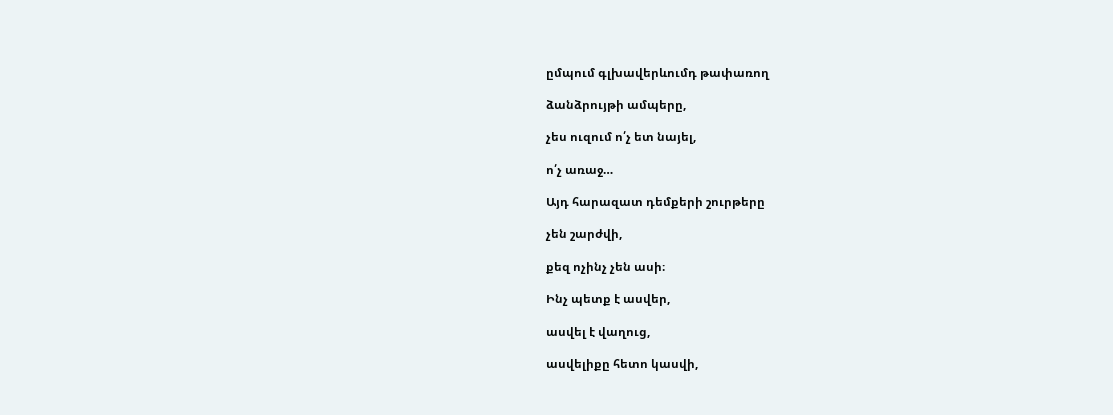ըմպում գլխավերևումդ թափառող

ձանձրույթի ամպերը,

չես ուզում ո՛չ ետ նայել,

ո՛չ առաջ…

Այդ հարազատ դեմքերի շուրթերը

չեն շարժվի,

քեզ ոչինչ չեն ասի։

Ինչ պետք է ասվեր,

ասվել է վաղուց,

ասվելիքը հետո կասվի,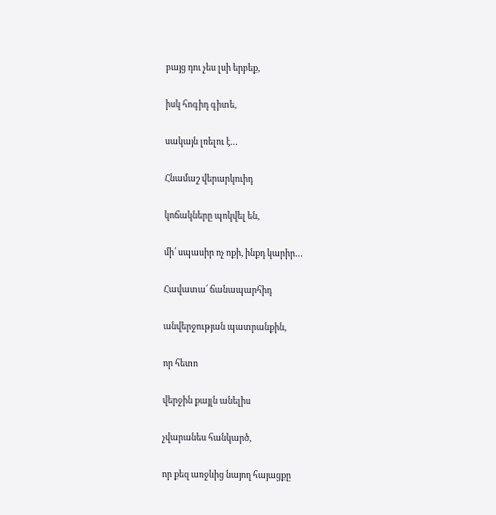բայց դու չես լսի երբեք,

իսկ հոգիդ գիտե,

սակայն լռելու է…

Հնամաշ վերարկուիդ

կոճակները պոկվել են,

մի՛ սպասիր ոչ ոքի, ինքդ կարիր…

Հավատա՛ ճանապարհիդ

անվերջության պատրանքին,

որ հետո

վերջին քայլն անելիս

չվարանես հանկարծ,

որ քեզ առջևից նայող հայացքը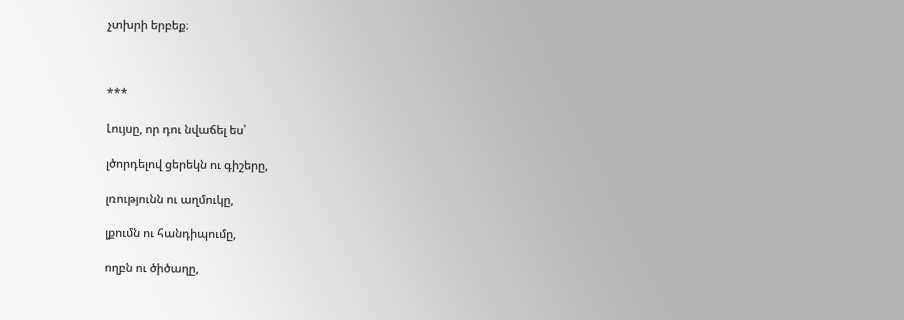չտխրի երբեք։



***

Լույսը, որ դու նվաճել ես՝

լծորդելով ցերեկն ու գիշերը,

լռությունն ու աղմուկը,

լքումն ու հանդիպումը,

ողբն ու ծիծաղը,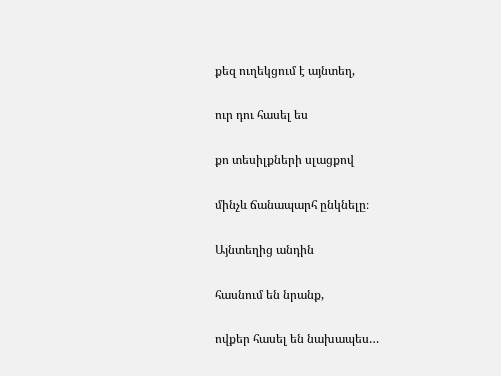քեզ ուղեկցում է այնտեղ,

ուր դու հասել ես

քո տեսիլքների սլացքով

մինչև ճանապարհ ընկնելը։

Այնտեղից անդին

հասնում են նրանք,

ովքեր հասել են նախապես…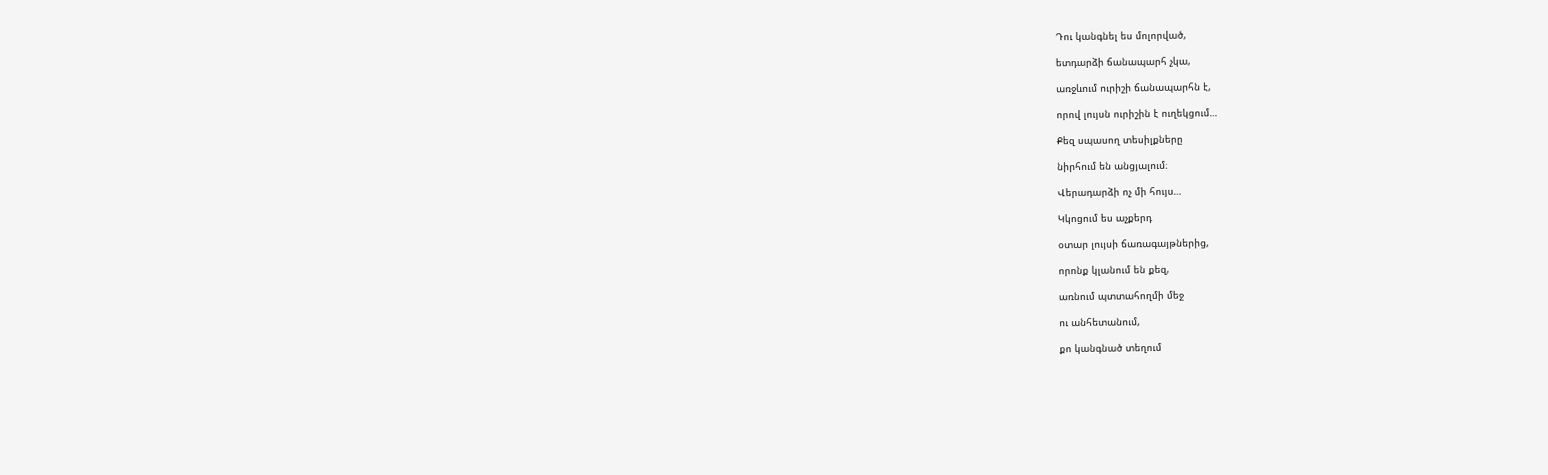Դու կանգնել ես մոլորված,

ետդարձի ճանապարհ չկա,

առջևում ուրիշի ճանապարհն է,

որով լույսն ուրիշին է ուղեկցում…

Քեզ սպասող տեսիլքները

նիրհում են անցյալում։

Վերադարձի ոչ մի հույս…

Կկոցում ես աչքերդ

օտար լույսի ճառագայթներից,

որոնք կլանում են քեզ,

առնում պտտահողմի մեջ

ու անհետանում,

քո կանգնած տեղում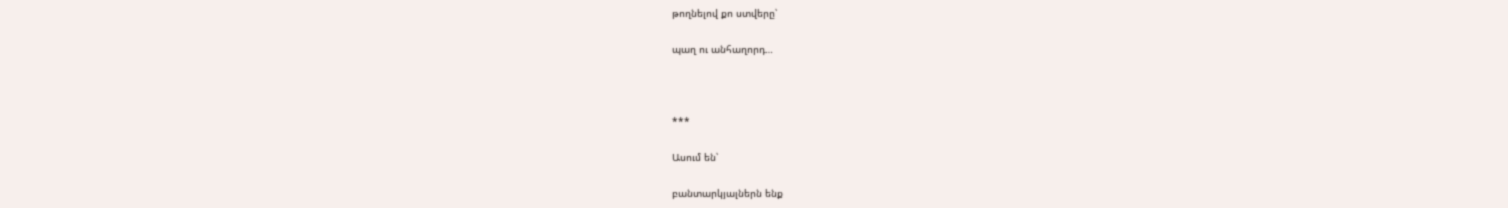թողնելով քո ստվերը՝

պաղ ու անհաղորդ…



***

Ասում են՝

բանտարկյալներն ենք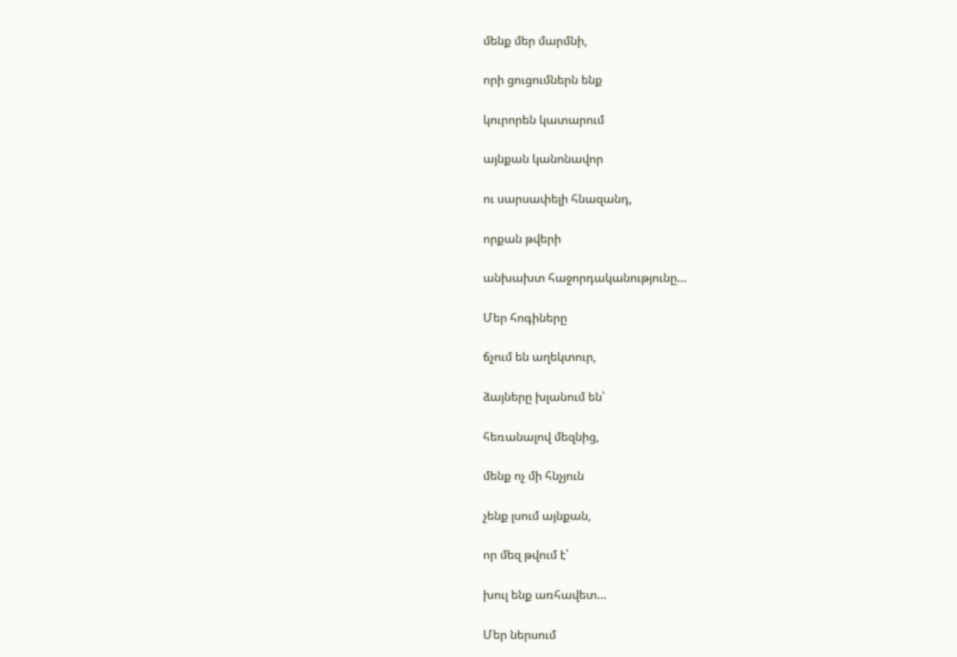մենք մեր մարմնի,

որի ցուցումներն ենք

կուրորեն կատարում

այնքան կանոնավոր

ու սարսափելի հնազանդ,

որքան թվերի

անխախտ հաջորդականությունը…

Մեր հոգիները

ճչում են աղեկտուր,

ձայները խլանում են՝

հեռանալով մեզնից,

մենք ոչ մի հնչյուն

չենք լսում այնքան,

որ մեզ թվում է՝

խուլ ենք առհավետ…

Մեր ներսում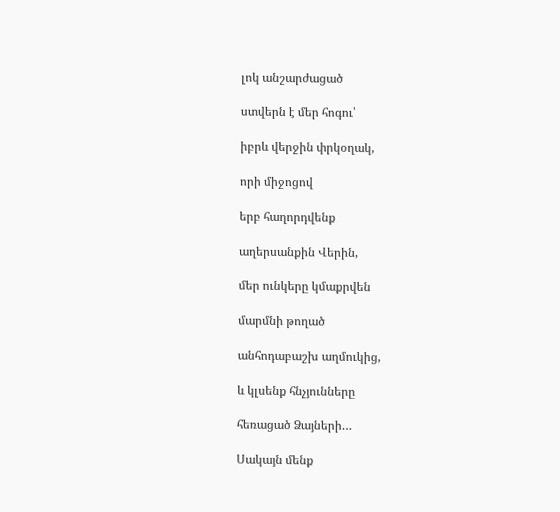լոկ անշարժացած

ստվերն է մեր հոգու՝

իբրև վերջին փրկօղակ,

որի միջոցով

երբ հաղորդվենք

աղերսանքին Վերին,

մեր ունկերը կմաքրվեն

մարմնի թողած

անհոդաբաշխ աղմուկից,

և կլսենք հնչյունները

հեռացած Ձայների…

Սակայն մենք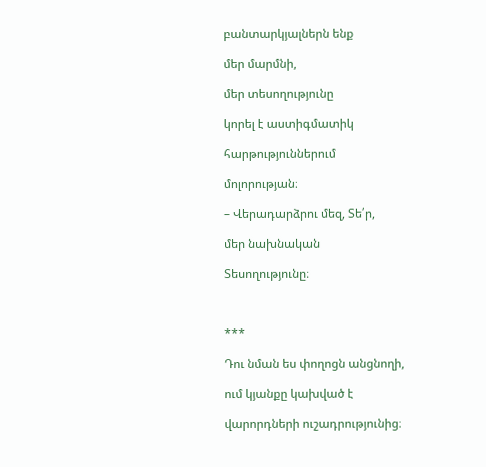բանտարկյալներն ենք

մեր մարմնի,

մեր տեսողությունը

կորել է աստիգմատիկ

հարթություններում

մոլորության։

– Վերադարձրու մեզ, Տե՛ր,

մեր նախնական

Տեսողությունը։



***

Դու նման ես փողոցն անցնողի,

ում կյանքը կախված է

վարորդների ուշադրությունից։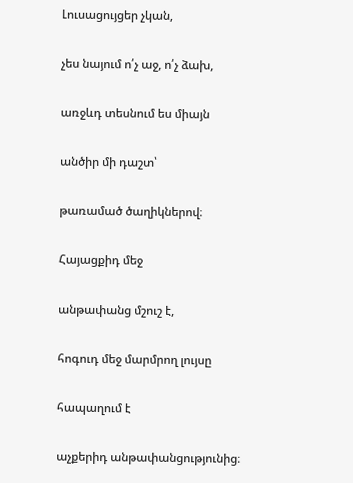Լուսացույցեր չկան,

չես նայում ո՛չ աջ, ո՛չ ձախ,

առջևդ տեսնում ես միայն

անծիր մի դաշտ՝

թառամած ծաղիկներով։

Հայացքիդ մեջ

անթափանց մշուշ է,

հոգուդ մեջ մարմրող լույսը

հապաղում է

աչքերիդ անթափանցությունից։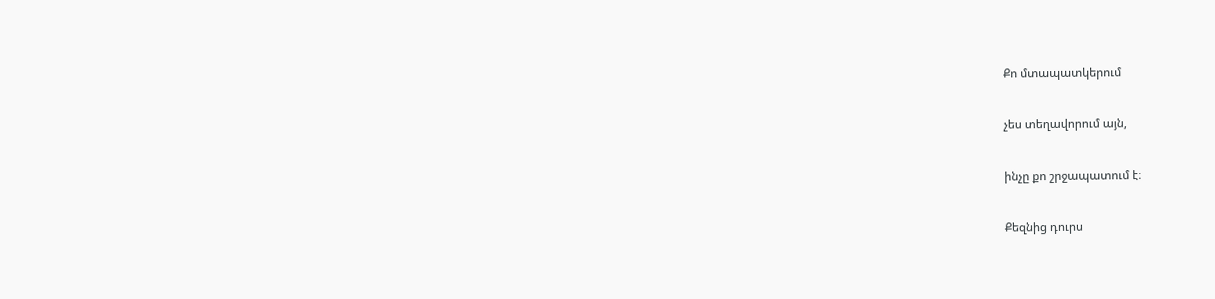Քո մտապատկերում

չես տեղավորում այն,

ինչը քո շրջապատում է։

Քեզնից դուրս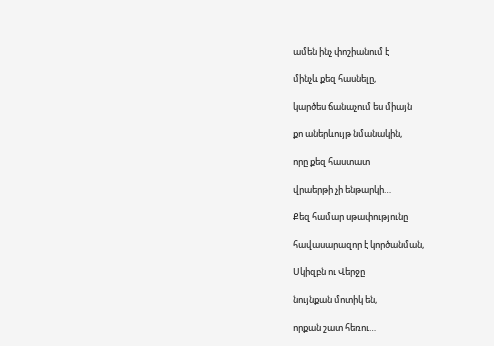ամեն ինչ փոշիանում է

մինչև քեզ հասնելը,

կարծես ճանաչում ես միայն

քո աներևույթ նմանակին,

որը քեզ հաստատ

վրաերթի չի ենթարկի…

Քեզ համար սթափությունը

հավասարազոր է կործանման,

Սկիզբն ու Վերջը

նույնքան մոտիկ են,

որքան շատ հեռու…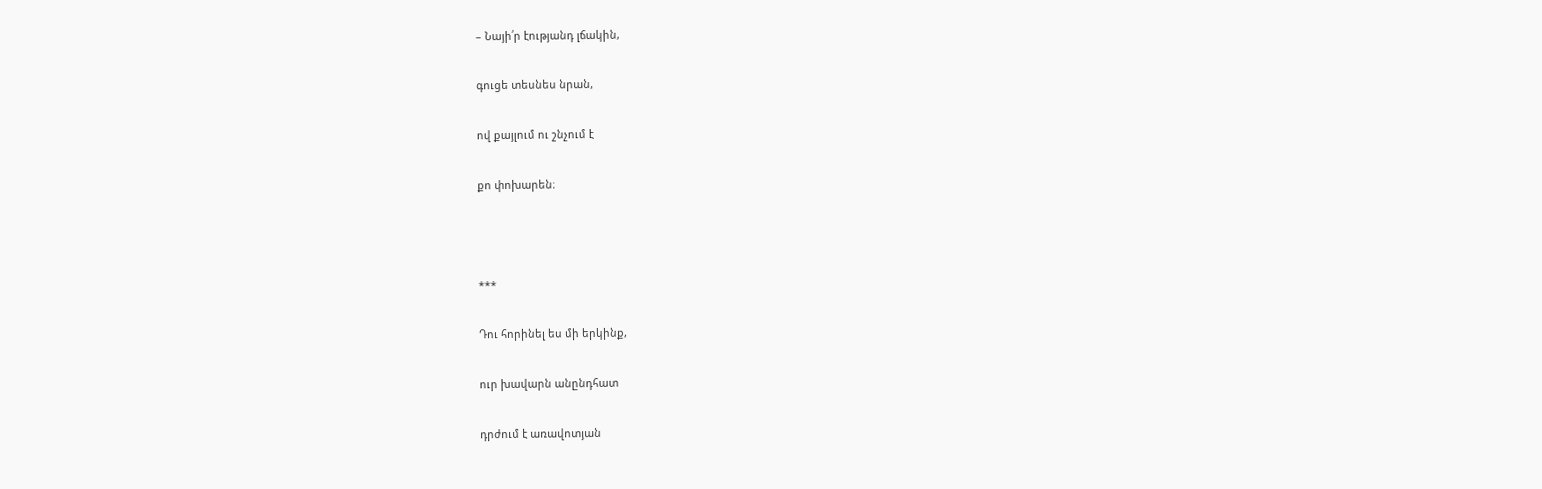– Նայի՛ր էությանդ լճակին,

գուցե տեսնես նրան,

ով քայլում ու շնչում է

քո փոխարեն։



***

Դու հորինել ես մի երկինք,

ուր խավարն անընդհատ

դրժում է առավոտյան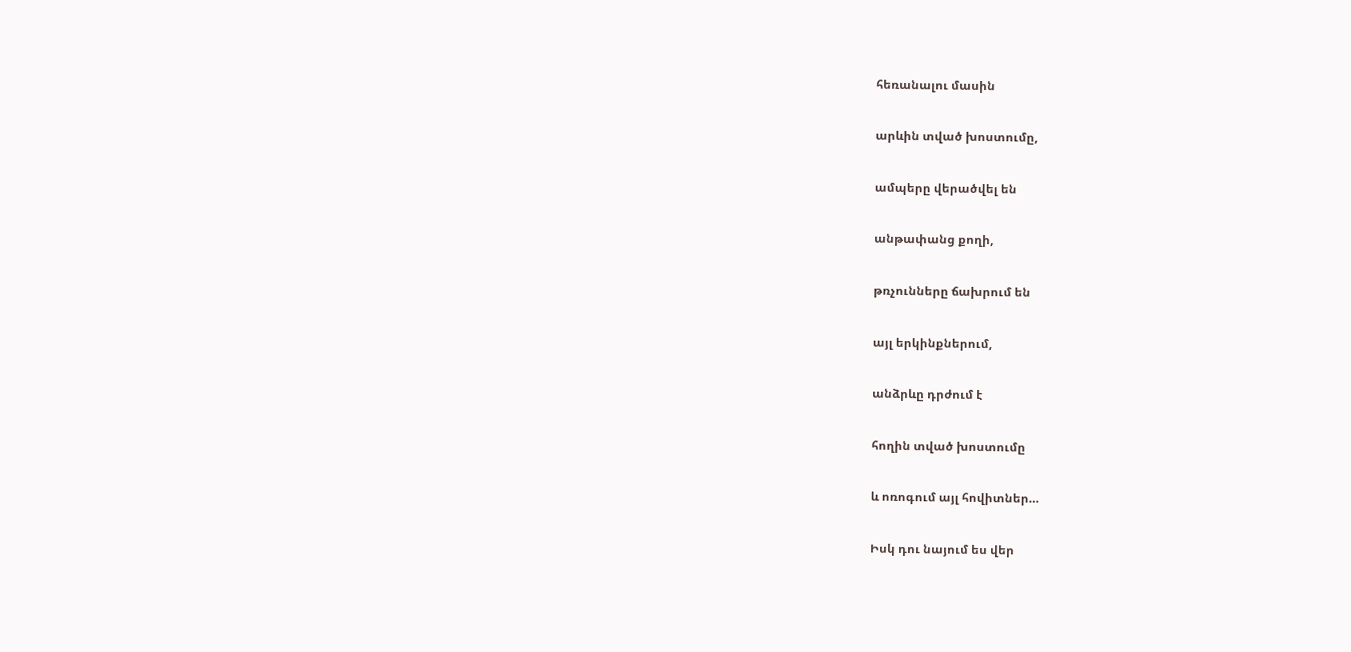հեռանալու մասին

արևին տված խոստումը,

ամպերը վերածվել են

անթափանց քողի,

թռչունները ճախրում են

այլ երկինքներում,

անձրևը դրժում է

հողին տված խոստումը

և ոռոգում այլ հովիտներ…

Իսկ դու նայում ես վեր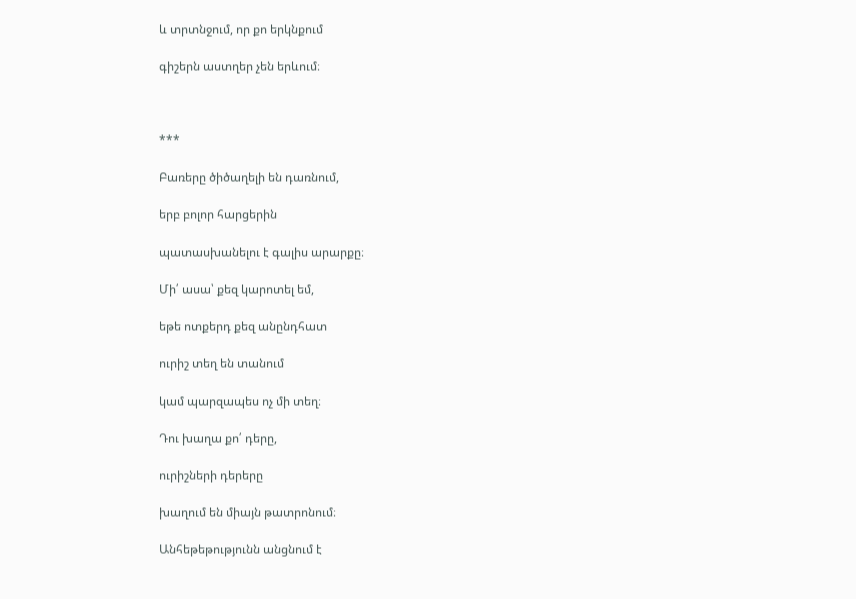և տրտնջում, որ քո երկնքում

գիշերն աստղեր չեն երևում։



***

Բառերը ծիծաղելի են դառնում,

երբ բոլոր հարցերին

պատասխանելու է գալիս արարքը։

Մի՛ ասա՝ քեզ կարոտել եմ,

եթե ոտքերդ քեզ անընդհատ

ուրիշ տեղ են տանում

կամ պարզապես ոչ մի տեղ։

Դու խաղա քո՛ դերը,

ուրիշների դերերը

խաղում են միայն թատրոնում։

Անհեթեթությունն անցնում է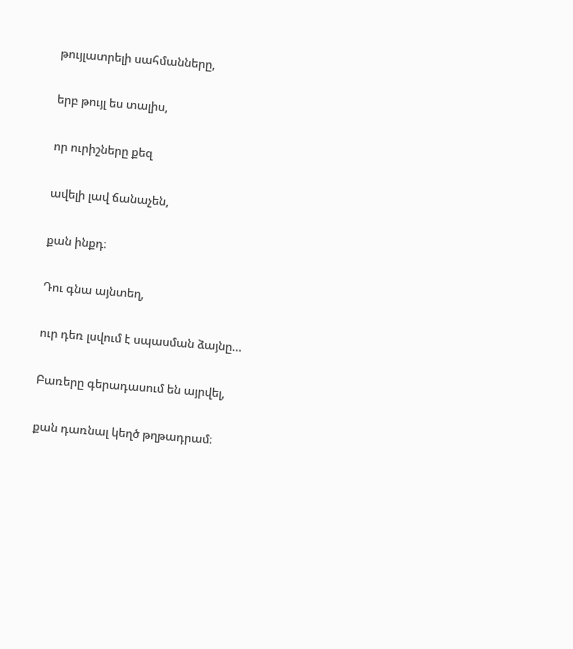թույլատրելի սահմանները,

երբ թույլ ես տալիս,

որ ուրիշները քեզ

ավելի լավ ճանաչեն,

քան ինքդ։

Դու գնա այնտեղ,

ուր դեռ լսվում է սպասման ձայնը…

Բառերը գերադասում են այրվել,

քան դառնալ կեղծ թղթադրամ։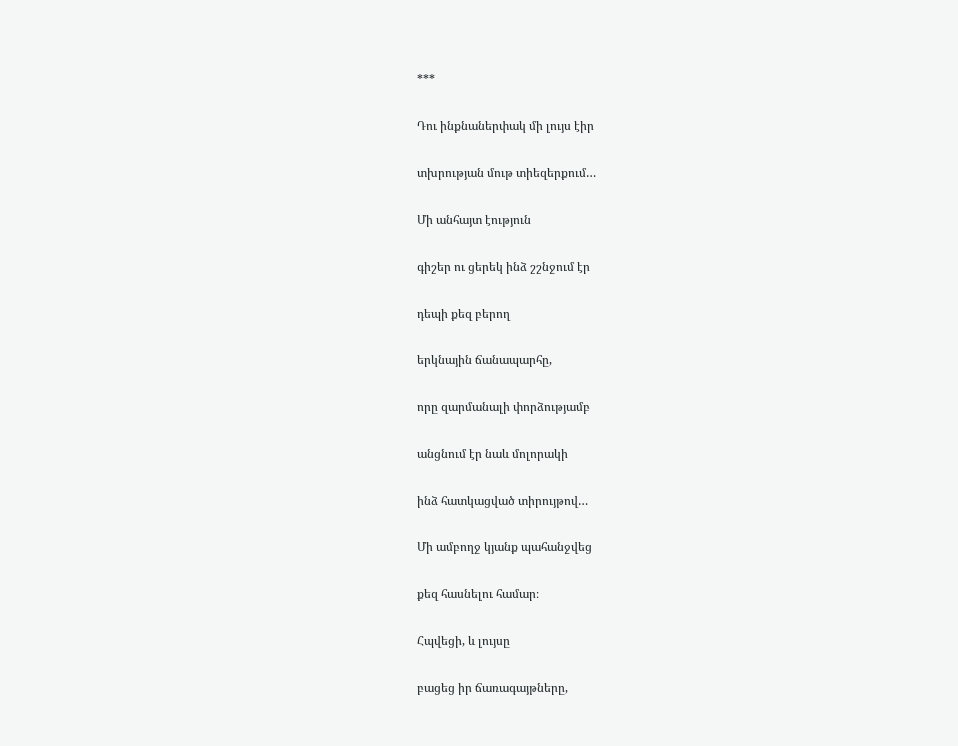***

Դու ինքնաներփակ մի լույս էիր

տխրության մութ տիեզերքում…

Մի անհայտ էություն

գիշեր ու ցերեկ ինձ շշնջում էր

դեպի քեզ բերող

երկնային ճանապարհը,

որը զարմանալի փորձությամբ

անցնում էր նաև մոլորակի

ինձ հատկացված տիրույթով…

Մի ամբողջ կյանք պահանջվեց

քեզ հասնելու համար։

Հպվեցի, և լույսը

բացեց իր ճառագայթները,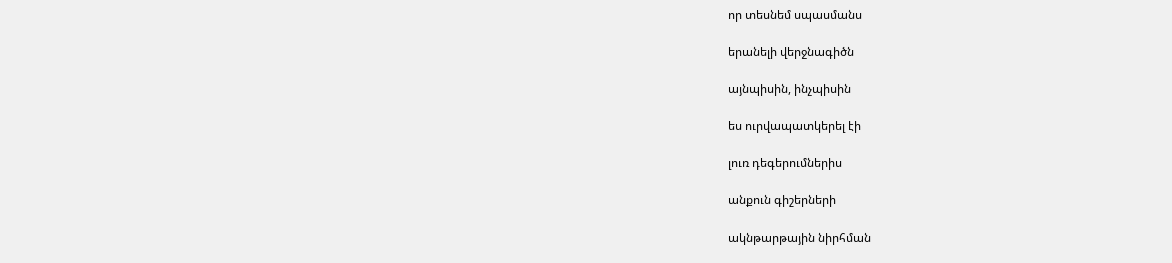որ տեսնեմ սպասմանս

երանելի վերջնագիծն

այնպիսին, ինչպիսին

ես ուրվապատկերել էի

լուռ դեգերումներիս

անքուն գիշերների

ակնթարթային նիրհման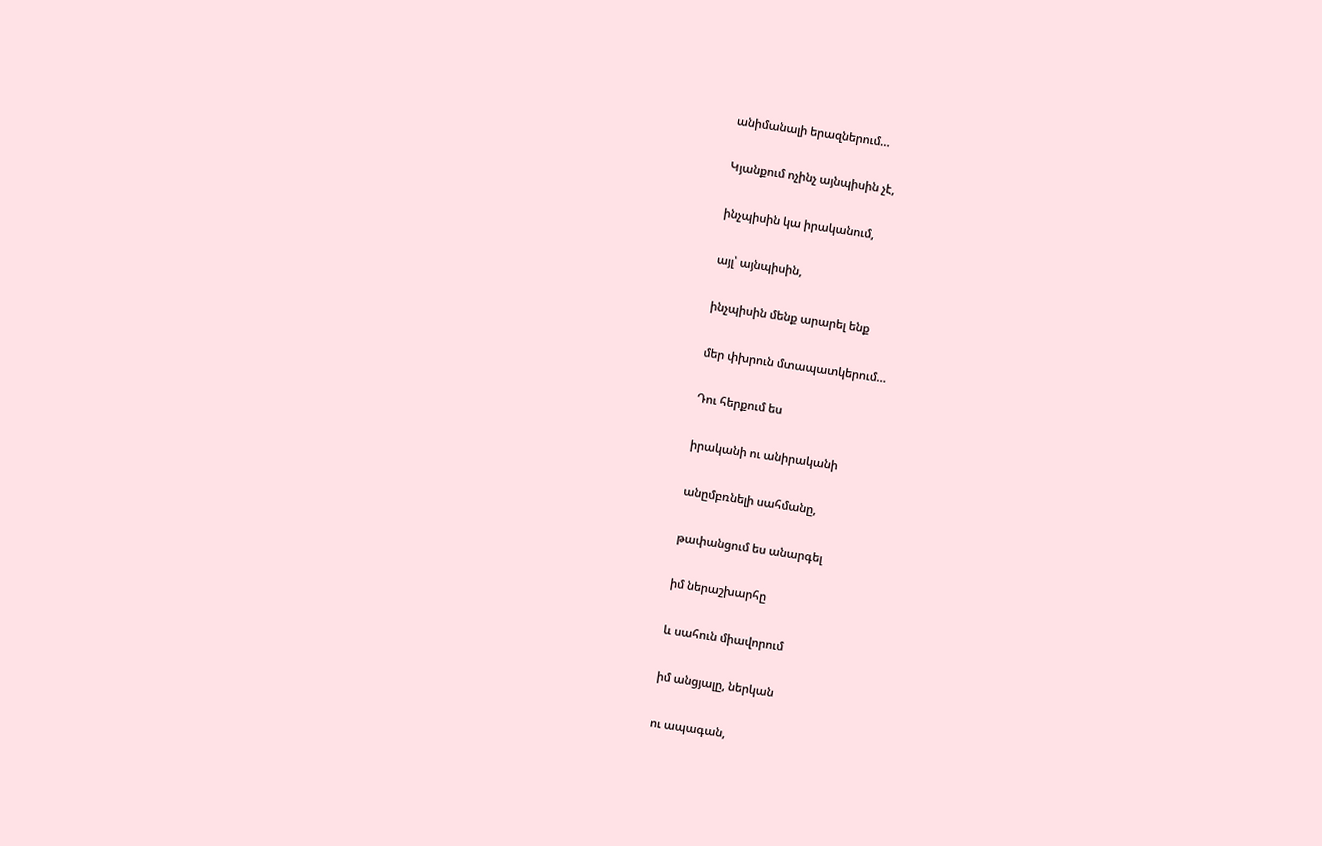անիմանալի երազներում…

Կյանքում ոչինչ այնպիսին չէ,

ինչպիսին կա իրականում,

այլ՝ այնպիսին,

ինչպիսին մենք արարել ենք

մեր փխրուն մտապատկերում…

Դու հերքում ես

իրականի ու անիրականի

անըմբռնելի սահմանը,

թափանցում ես անարգել

իմ ներաշխարհը

և սահուն միավորում

իմ անցյալը, ներկան

ու ապագան,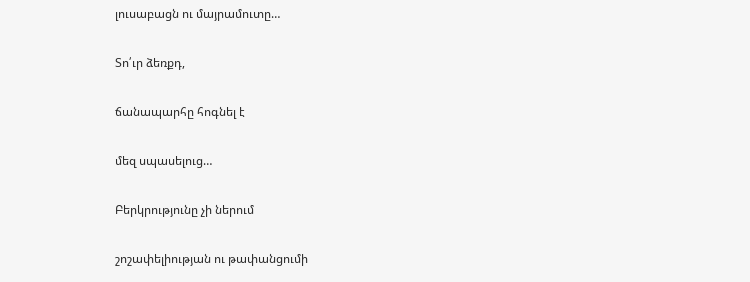լուսաբացն ու մայրամուտը…

Տո՛ւր ձեռքդ,

ճանապարհը հոգնել է

մեզ սպասելուց…

Բերկրությունը չի ներում

շոշափելիության ու թափանցումի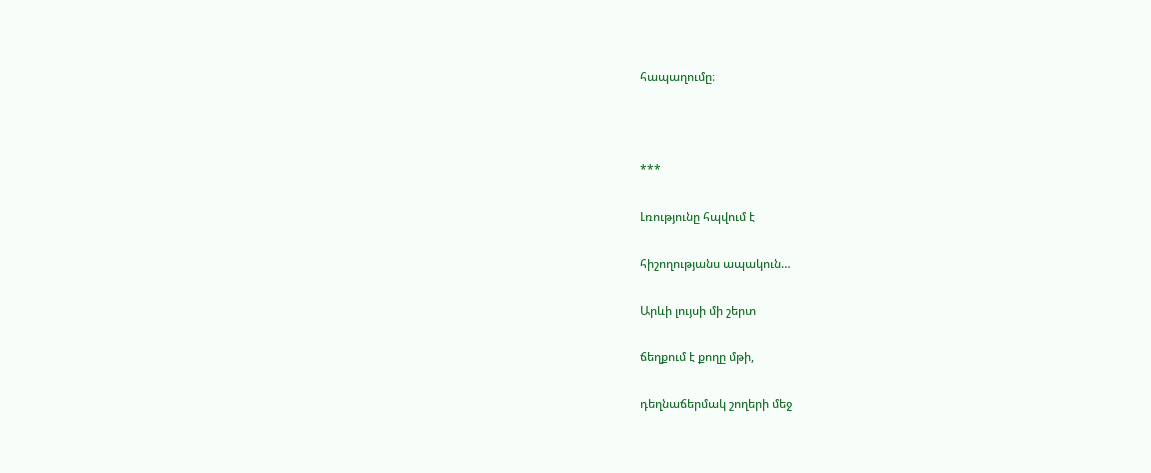հապաղումը։



***

Լռությունը հպվում է

հիշողությանս ապակուն…

Արևի լույսի մի շերտ

ճեղքում է քողը մթի,

դեղնաճերմակ շողերի մեջ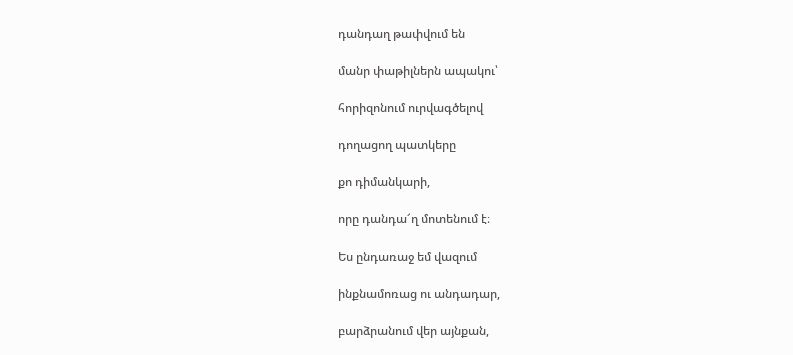դանդաղ թափվում են

մանր փաթիլներն ապակու՝

հորիզոնում ուրվագծելով

դողացող պատկերը

քո դիմանկարի,

որը դանդա՜ղ մոտենում է։

Ես ընդառաջ եմ վազում

ինքնամոռաց ու անդադար,

բարձրանում վեր այնքան,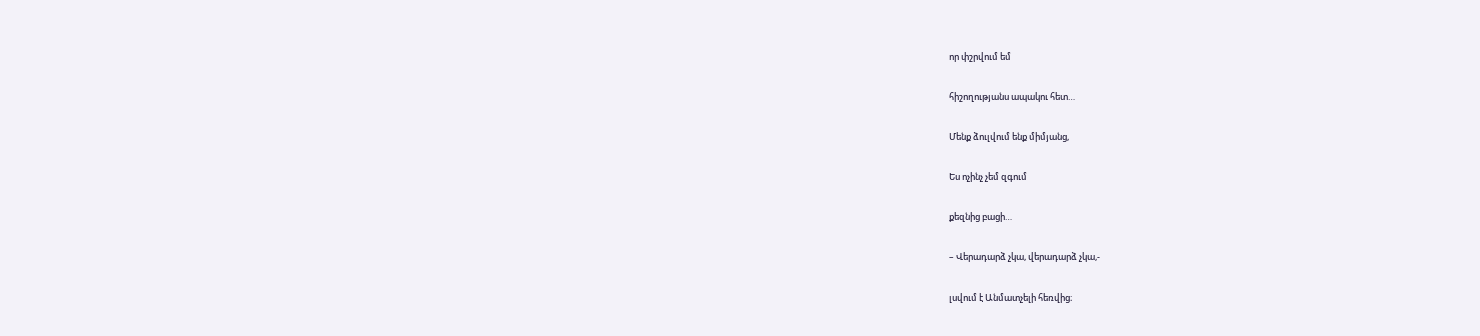որ փշրվում եմ

հիշողությանս ապակու հետ…

Մենք ձուլվում ենք միմյանց,

Ես ոչինչ չեմ զգում

քեզնից բացի…

– Վերադարձ չկա, վերադարձ չկա,-

լսվում է Անմատչելի հեռվից։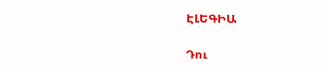ԷԼԵԳԻԱ

Դու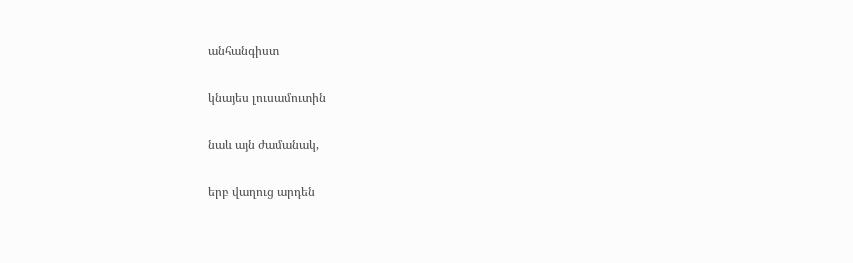անհանգիստ

կնայես լուսամուտին

նաև այն ժամանակ,

երբ վաղուց արդեն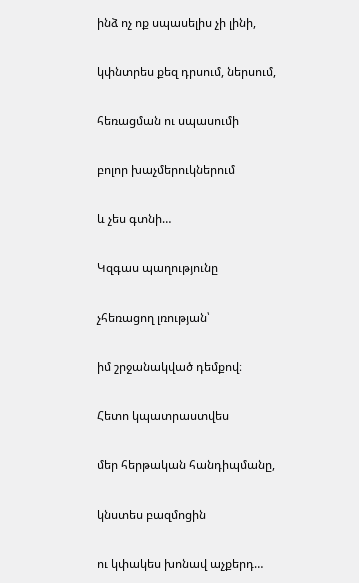ինձ ոչ ոք սպասելիս չի լինի,

կփնտրես քեզ դրսում, ներսում,

հեռացման ու սպասումի

բոլոր խաչմերուկներում

և չես գտնի…

Կզգաս պաղությունը

չհեռացող լռության՝

իմ շրջանակված դեմքով։

Հետո կպատրաստվես

մեր հերթական հանդիպմանը,

կնստես բազմոցին

ու կփակես խոնավ աչքերդ…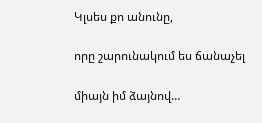Կլսես քո անունը,

որը շարունակում ես ճանաչել

միայն իմ ձայնով…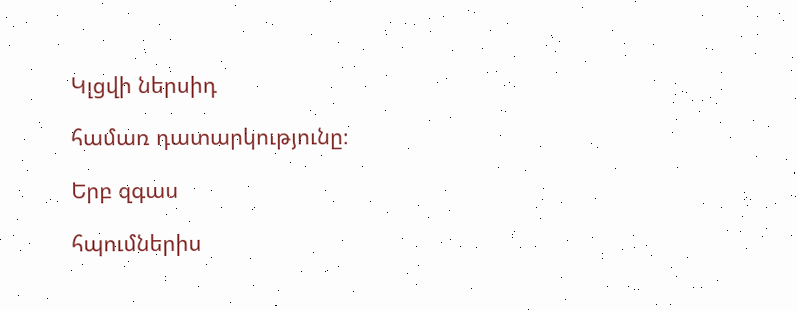Կլցվի ներսիդ

համառ դատարկությունը։

Երբ զգաս

հպումներիս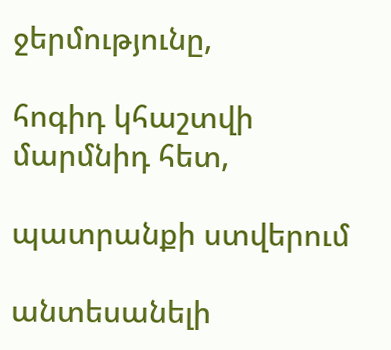ջերմությունը,

հոգիդ կհաշտվի մարմնիդ հետ,

պատրանքի ստվերում

անտեսանելի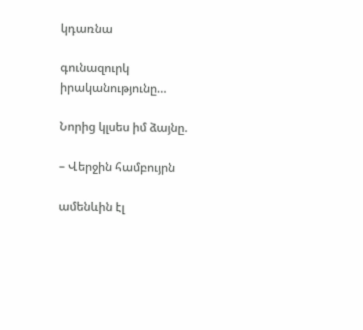կդառնա

գունազուրկ իրականությունը…

Նորից կլսես իմ ձայնը.

– Վերջին համբույրն

ամենևին էլ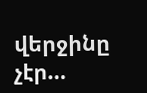վերջինը չէր…